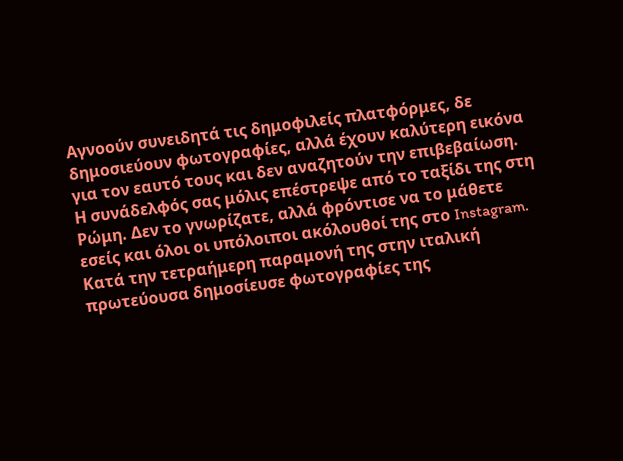Αγνοούν συνειδητά τις δημοφιλείς πλατφόρμες, δε δημοσιεύουν φωτογραφίες, αλλά έχουν καλύτερη εικόνα για τον εαυτό τους και δεν αναζητούν την επιβεβαίωση.
Η συνάδελφός σας μόλις επέστρεψε από το ταξίδι της στη Ρώμη. Δεν το γνωρίζατε, αλλά φρόντισε να το μάθετε εσείς και όλοι οι υπόλοιποι ακόλουθοί της στο Instagram. Κατά την τετραήμερη παραμονή της στην ιταλική πρωτεύουσα δημοσίευσε φωτογραφίες της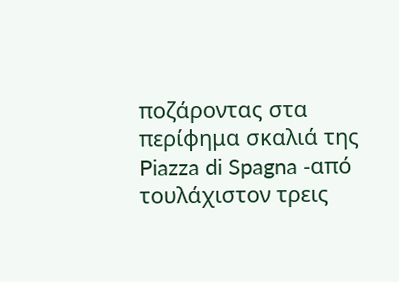ποζάροντας στα περίφημα σκαλιά της Piazza di Spagna -από τουλάχιστον τρεις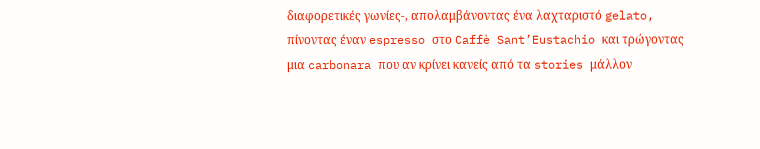διαφορετικές γωνίες-, απολαμβάνοντας ένα λαχταριστό gelato, πίνοντας έναν espresso στο Caffè Sant’Eustachio και τρώγοντας μια carbonara που αν κρίνει κανείς από τα stories μάλλον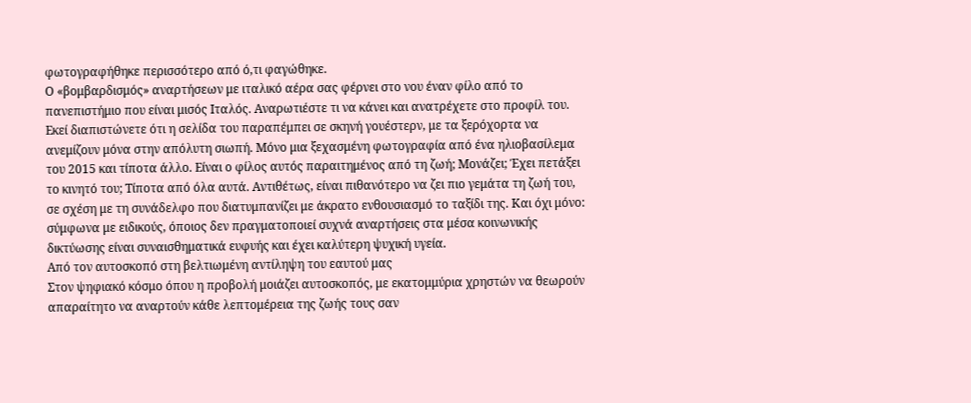φωτογραφήθηκε περισσότερο από ό,τι φαγώθηκε.
Ο «βομβαρδισμός» αναρτήσεων με ιταλικό αέρα σας φέρνει στο νου έναν φίλο από το πανεπιστήμιο που είναι μισός Ιταλός. Αναρωτιέστε τι να κάνει και ανατρέχετε στο προφίλ του. Εκεί διαπιστώνετε ότι η σελίδα του παραπέμπει σε σκηνή γουέστερν, με τα ξερόχορτα να ανεμίζουν μόνα στην απόλυτη σιωπή. Μόνο μια ξεχασμένη φωτογραφία από ένα ηλιοβασίλεμα του 2015 και τίποτα άλλο. Είναι ο φίλος αυτός παραιτημένος από τη ζωή; Μονάζει; Έχει πετάξει το κινητό του; Τίποτα από όλα αυτά. Αντιθέτως, είναι πιθανότερο να ζει πιο γεμάτα τη ζωή του, σε σχέση με τη συνάδελφο που διατυμπανίζει με άκρατο ενθουσιασμό το ταξίδι της. Και όχι μόνο: σύμφωνα με ειδικούς, όποιος δεν πραγματοποιεί συχνά αναρτήσεις στα μέσα κοινωνικής δικτύωσης είναι συναισθηματικά ευφυής και έχει καλύτερη ψυχική υγεία.
Από τον αυτοσκοπό στη βελτιωμένη αντίληψη του εαυτού μας
Στον ψηφιακό κόσμο όπου η προβολή μοιάζει αυτοσκοπός, με εκατομμύρια χρηστών να θεωρούν απαραίτητο να αναρτούν κάθε λεπτομέρεια της ζωής τους σαν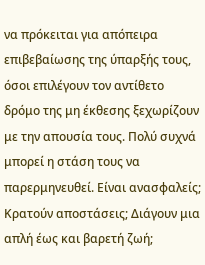να πρόκειται για απόπειρα επιβεβαίωσης της ύπαρξής τους, όσοι επιλέγουν τον αντίθετο δρόμο της μη έκθεσης ξεχωρίζουν με την απουσία τους. Πολύ συχνά μπορεί η στάση τους να παρερμηνευθεί. Είναι ανασφαλείς; Κρατούν αποστάσεις; Διάγουν μια απλή έως και βαρετή ζωή;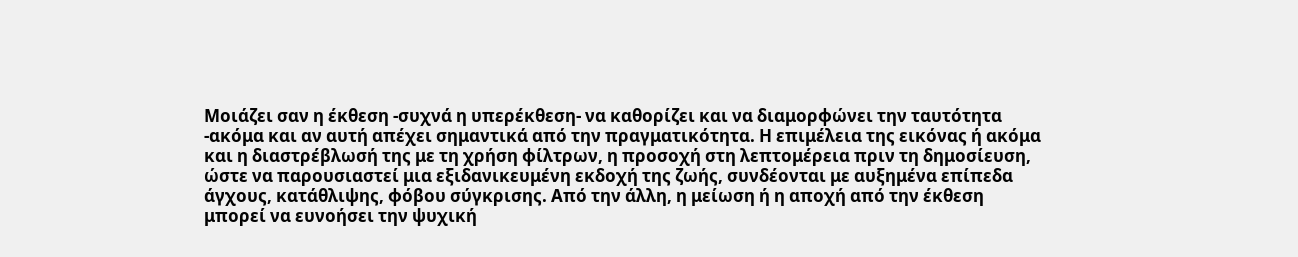Μοιάζει σαν η έκθεση -συχνά η υπερέκθεση- να καθορίζει και να διαμορφώνει την ταυτότητα -ακόμα και αν αυτή απέχει σημαντικά από την πραγματικότητα. Η επιμέλεια της εικόνας ή ακόμα και η διαστρέβλωσή της με τη χρήση φίλτρων, η προσοχή στη λεπτομέρεια πριν τη δημοσίευση, ώστε να παρουσιαστεί μια εξιδανικευμένη εκδοχή της ζωής, συνδέονται με αυξημένα επίπεδα άγχους, κατάθλιψης, φόβου σύγκρισης. Από την άλλη, η μείωση ή η αποχή από την έκθεση μπορεί να ευνοήσει την ψυχική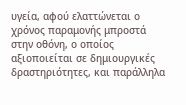υγεία, αφού ελαττώνεται ο χρόνος παραμονής μπροστά στην οθόνη, ο οποίος αξιοποιείται σε δημιουργικές δραστηριότητες, και παράλληλα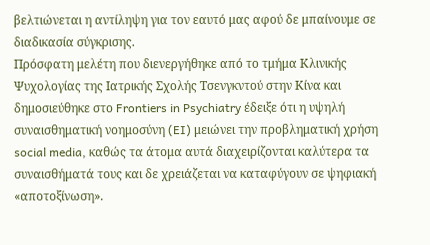βελτιώνεται η αντίληψη για τον εαυτό μας αφού δε μπαίνουμε σε διαδικασία σύγκρισης.
Πρόσφατη μελέτη που διενεργήθηκε από το τμήμα Κλινικής Ψυχολογίας της Ιατρικής Σχολής Τσενγκντού στην Κίνα και δημοσιεύθηκε στο Frontiers in Psychiatry έδειξε ότι η υψηλή συναισθηματική νοημοσύνη (EI) μειώνει την προβληματική χρήση social media, καθώς τα άτομα αυτά διαχειρίζονται καλύτερα τα συναισθήματά τους και δε χρειάζεται να καταφύγουν σε ψηφιακή «αποτοξίνωση».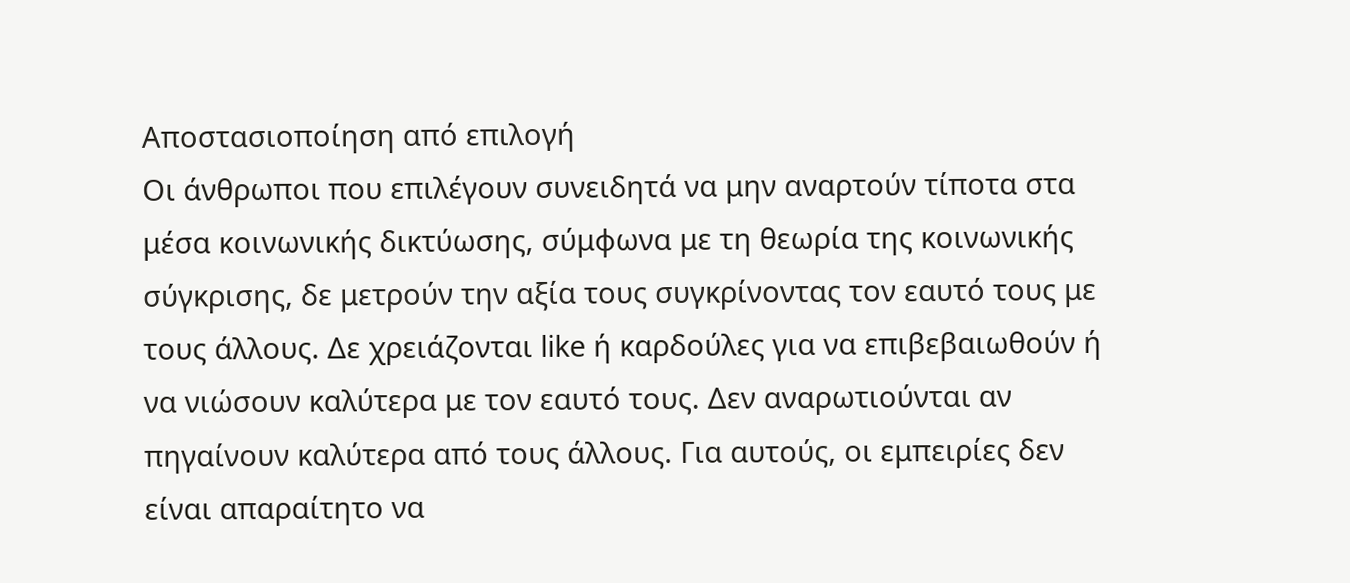Αποστασιοποίηση από επιλογή
Οι άνθρωποι που επιλέγουν συνειδητά να μην αναρτούν τίποτα στα μέσα κοινωνικής δικτύωσης, σύμφωνα με τη θεωρία της κοινωνικής σύγκρισης, δε μετρούν την αξία τους συγκρίνοντας τον εαυτό τους με τους άλλους. Δε χρειάζονται like ή καρδούλες για να επιβεβαιωθούν ή να νιώσουν καλύτερα με τον εαυτό τους. Δεν αναρωτιούνται αν πηγαίνουν καλύτερα από τους άλλους. Για αυτούς, οι εμπειρίες δεν είναι απαραίτητο να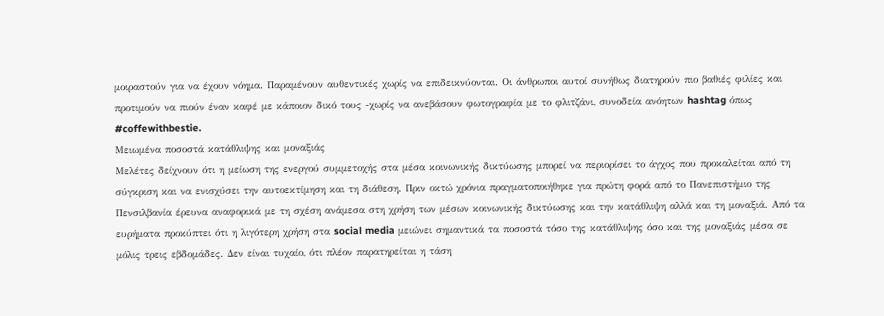μοιραστούν για να έχουν νόημα. Παραμένουν αυθεντικές χωρίς να επιδεικνύονται. Οι άνθρωποι αυτοί συνήθως διατηρούν πιο βαθιές φιλίες και προτιμούν να πιούν έναν καφέ με κάποιον δικό τους -χωρίς να ανεβάσουν φωτογραφία με το φλιτζάνι, συνοδεία ανόητων hashtag όπως #coffewithbestie.
Μειωμένα ποσοστά κατάθλιψης και μοναξιάς
Μελέτες δείχνουν ότι η μείωση της ενεργού συμμετοχής στα μέσα κοινωνικής δικτύωσης μπορεί να περιορίσει το άγχος που προκαλείται από τη σύγκριση και να ενισχύσει την αυτοεκτίμηση και τη διάθεση. Πριν οκτώ χρόνια πραγματοποιήθηκε για πρώτη φορά από το Πανεπιστήμιο της Πενσιλβανία έρευνα αναφορικά με τη σχέση ανάμεσα στη χρήση των μέσων κοινωνικής δικτύωσης και την κατάθλιψη αλλά και τη μοναξιά. Από τα ευρήματα προκύπτει ότι η λιγότερη χρήση στα social media μειώνει σημαντικά τα ποσοστά τόσο της κατάθλιψης όσο και της μοναξιάς μέσα σε μόλις τρεις εβδομάδες. Δεν είναι τυχαίο, ότι πλέον παρατηρείται η τάση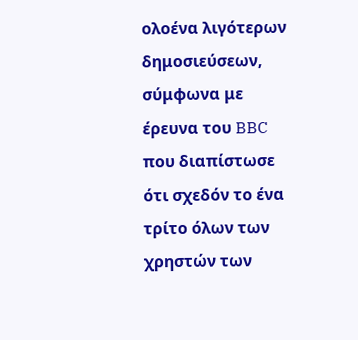ολοένα λιγότερων δημοσιεύσεων, σύμφωνα με έρευνα του BBC που διαπίστωσε ότι σχεδόν το ένα τρίτο όλων των χρηστών των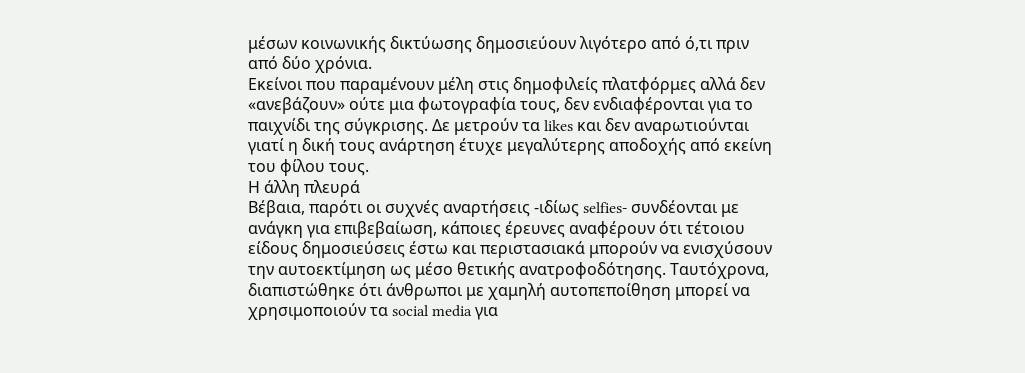μέσων κοινωνικής δικτύωσης δημοσιεύουν λιγότερο από ό,τι πριν από δύο χρόνια.
Εκείνοι που παραμένουν μέλη στις δημοφιλείς πλατφόρμες αλλά δεν «ανεβάζουν» ούτε μια φωτογραφία τους, δεν ενδιαφέρονται για το παιχνίδι της σύγκρισης. Δε μετρούν τα likes και δεν αναρωτιούνται γιατί η δική τους ανάρτηση έτυχε μεγαλύτερης αποδοχής από εκείνη του φίλου τους.
Η άλλη πλευρά
Βέβαια, παρότι οι συχνές αναρτήσεις -ιδίως selfies- συνδέονται με ανάγκη για επιβεβαίωση, κάποιες έρευνες αναφέρουν ότι τέτοιου είδους δημοσιεύσεις έστω και περιστασιακά μπορούν να ενισχύσουν την αυτοεκτίμηση ως μέσο θετικής ανατροφοδότησης. Ταυτόχρονα, διαπιστώθηκε ότι άνθρωποι με χαμηλή αυτοπεποίθηση μπορεί να χρησιμοποιούν τα social media για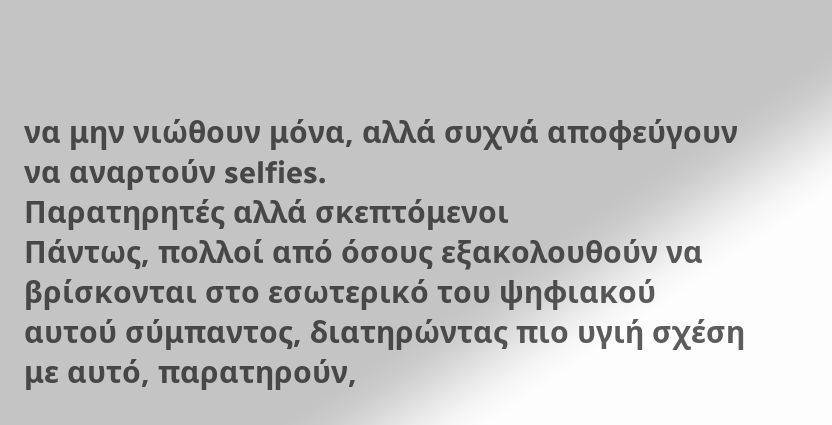να μην νιώθουν μόνα, αλλά συχνά αποφεύγουν να αναρτούν selfies.
Παρατηρητές αλλά σκεπτόμενοι
Πάντως, πολλοί από όσους εξακολουθούν να βρίσκονται στο εσωτερικό του ψηφιακού αυτού σύμπαντος, διατηρώντας πιο υγιή σχέση με αυτό, παρατηρούν,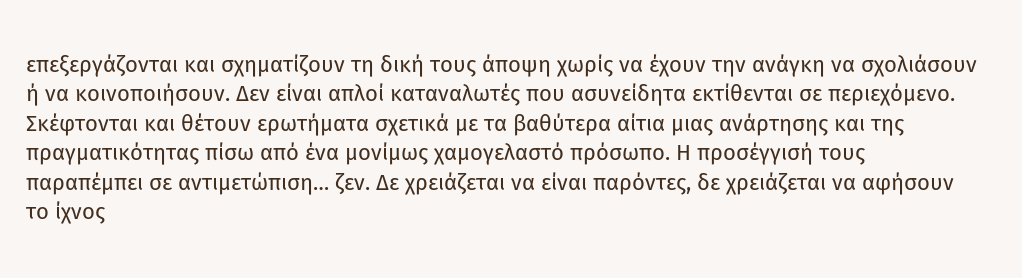επεξεργάζονται και σχηματίζουν τη δική τους άποψη χωρίς να έχουν την ανάγκη να σχολιάσουν ή να κοινοποιήσουν. Δεν είναι απλοί καταναλωτές που ασυνείδητα εκτίθενται σε περιεχόμενο. Σκέφτονται και θέτουν ερωτήματα σχετικά με τα βαθύτερα αίτια μιας ανάρτησης και της πραγματικότητας πίσω από ένα μονίμως χαμογελαστό πρόσωπο. Η προσέγγισή τους παραπέμπει σε αντιμετώπιση… ζεν. Δε χρειάζεται να είναι παρόντες, δε χρειάζεται να αφήσουν το ίχνος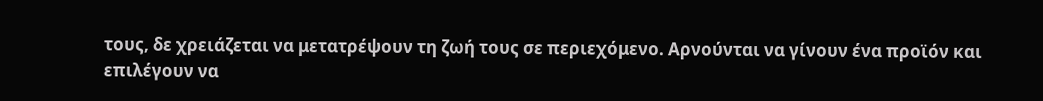τους, δε χρειάζεται να μετατρέψουν τη ζωή τους σε περιεχόμενο. Αρνούνται να γίνουν ένα προϊόν και επιλέγουν να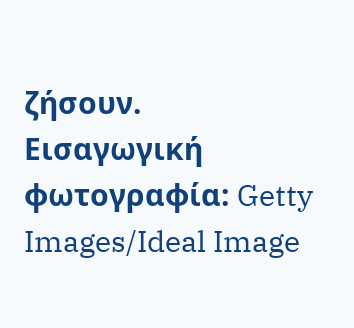ζήσουν.
Eισαγωγική φωτογραφία: Getty Images/Ideal Image